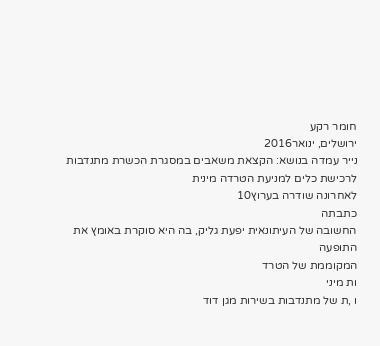חומר רקע
ירושלים, ינואר2016
נייר עמדה בנושא: הקצאת משאבים במסגרת הכשרת מתנדבות
לרכישת כלים למניעת הטרדה מינית
לאחרונה שודרה בערוץ10
כתבתה
החשובה של העיתונאית יפעת גליק, בה היא סוקרת באומץ את
התופעה
המקוממת של הטרד
ות מיני
ו ,ת של מתנדבות בשירות מגן דוד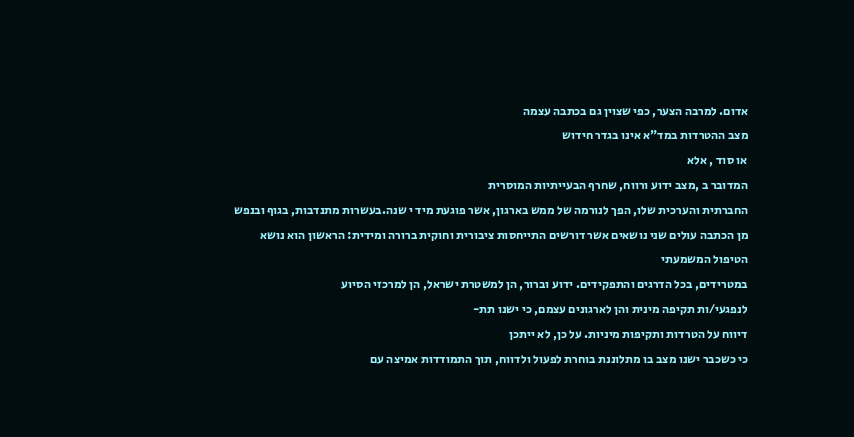אדום. למרבה הצער, כפי שצוין גם בכתבה עצמה
מצב ההטרדות במד"א אינו בגדר חידוש
או סוד , אלא
המדובר ב ,מצב ידוע ורווח, שחרף הבעייתיות המוסרית
החברתית והערכית שלו, הפך לנורמה של ממש בארגון, אשר פוגעת מיד י שנה.בעשרות מתנדבות, בגוף ובנפש
מן הכתבה עולים שני נושאים אשר דורשים התייחסות ציבורית וחוקית ברורה ומידית: הראשון הוא נושא
הטיפול המשמעתי
במטרידים, בכל הדרגים והתפקידים. ידוע וברור, הן למשטרת ישראל, הן למרכזי הסיוע
לנפגעי/ות תקיפה מינית והן לארגונים עצמם, כי ישנו תת-
דיווח על הטרדות ותקיפות מיניות. על כן, לא ייתכן
כי כשכבר ישנו מצב בו מתלוננת בוחרת לפעול ולדווח, תוך התמודדות אמיצה עם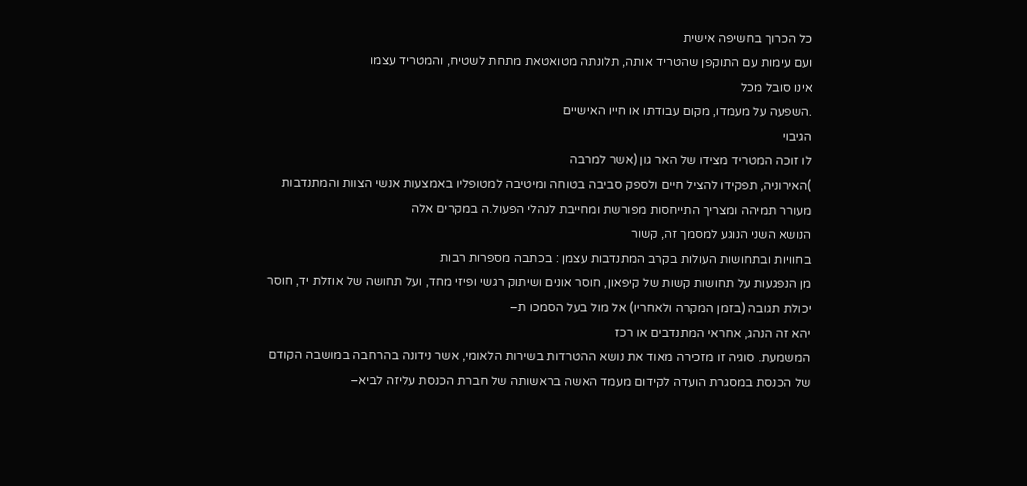כל הכרוך בחשיפה אישית
ועם עימות עם התוקפן שהטריד אותה, תלונתה מטואטאת מתחת לשטיח, והמטריד עצמו
אינו סובל מכל
.השפעה על מעמדו, מקום עבודתו או חייו האישיים
הגיבוי
לו זוכה המטריד מצידו של האר גון (אשר למרבה
)האירוניה, תפקידו להציל חיים ולספק סביבה בטוחה ומיטיבה למטופליו באמצעות אנשי הצוות והמתנדבות
מעורר תמיהה ומצריך התייחסות מפורשת ומחייבת לנהלי הפעול.ה במקרים אלה
הנושא השני הנוגע למסמך זה, קשור
בחוויות ובתחושות העולות בקרב המתנדבות עצמן : בכתבה מספרות רבות
מן הנפגעות על תחושות קשות של קיפאון, חוסר אונים ושיתוק רגשי ופיזי מחד, ועל תחושה של אוזלת יד, חוסר
יכולת תגובה (בזמן המקרה ולאחריו) אל מול בעל הסמכו ת–
יהא זה הנהג, אחראי המתנדבים או רכז
המשמעת. סוגיה זו מזכירה מאוד את נושא ההטרדות בשירות הלאומי, אשר נידונה בהרחבה במושבה הקודם
של הכנסת במסגרת הועדה לקידום מעמד האשה בראשותה של חברת הכנסת עליזה לביא–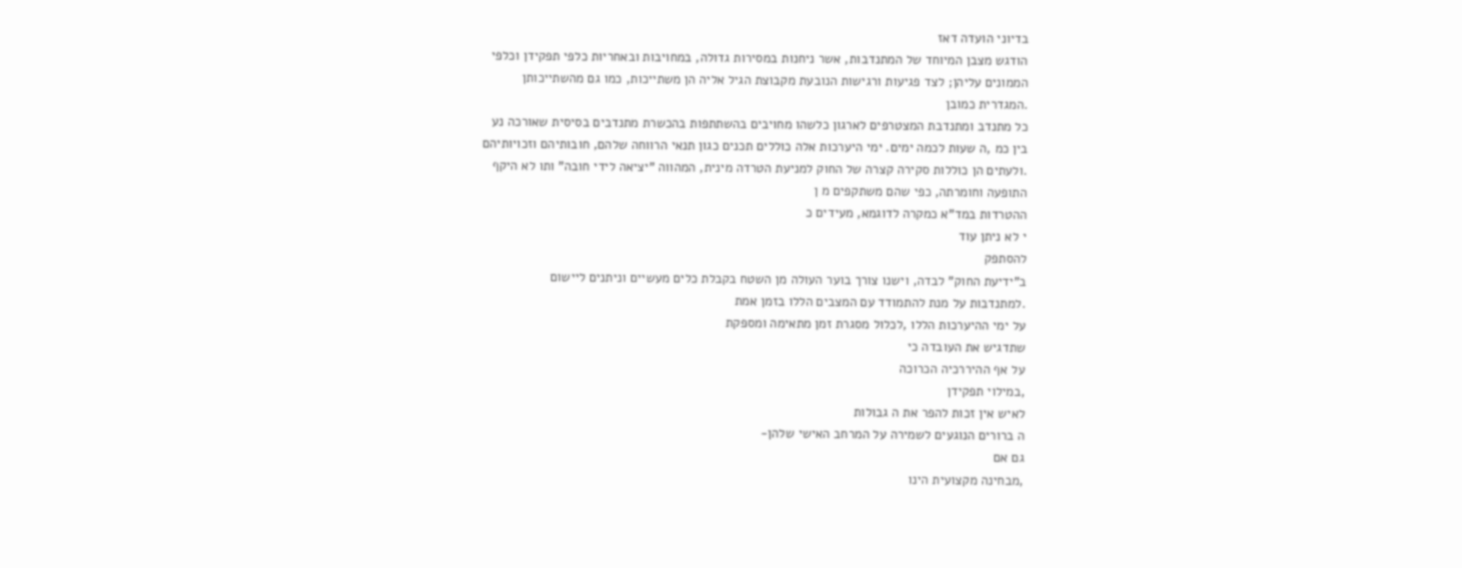בדיוני הועדה דאז
הודגש מצבן המיוחד של המתנדבות, אשר ניחנות במסירות גדולה, במחויבות ובאחריות כלפי תפקידן וכלפי
הממונים עליהן; לצד פגיעות ורגישות הנובעת מקבוצת הגיל אליה הן משתייכות, כמו גם מהשתייכותן
.המגדרית כמובן
כל מתנדב ומתנדבת המצטרפים לארגון כלשהו מחויבים בהשתתפות בהכשרת מתנדבים בסיסית שאורכה נע
בין כמ ,ה שעות לכמה ימים. ימי היערכות אלה כוללים תכנים כגון תנאי הרווחה שלהם, חובותיהם וזכויותיהם
.ולעתים הן כוללות סקירה קצרה של החוק למניעת הטרדה מינית, המהווה "יציאה לידי חובה" ותו לא היקף
התופעה וחומרתה, כפי שהם משתקפים מ ן
ההטרדות במד"א כמקרה לדוגמא, מעידים כ
י לא ניתן עוד
להסתפק
ב"ידיעת החוק" לבדה, וישנו צורך בוער העולה מן השטח בקבלת כלים מעשיים וניתנים ליישום
.למתנדבות על מנת להתמודד עם המצבים הללו בזמן אמת
על ימי ההיערכות הללו ,לכלול מסגרת זמן מתאימה ומספקת
שתדגיש את העובדה כי
על אף ההיררכיה הכרוכה
,במילוי תפקידן
לאיש אין זכות להפר את ה גבולות
ה ברורים הנוגעים לשמירה על המרחב האישי שלהן-
גם אם
,מבחינה מקצועית הינו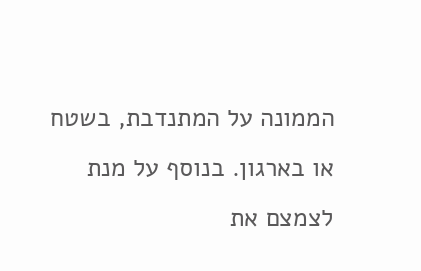הממונה על המתנדבת, בשטח או בארגון. בנוסף על מנת לצמצם את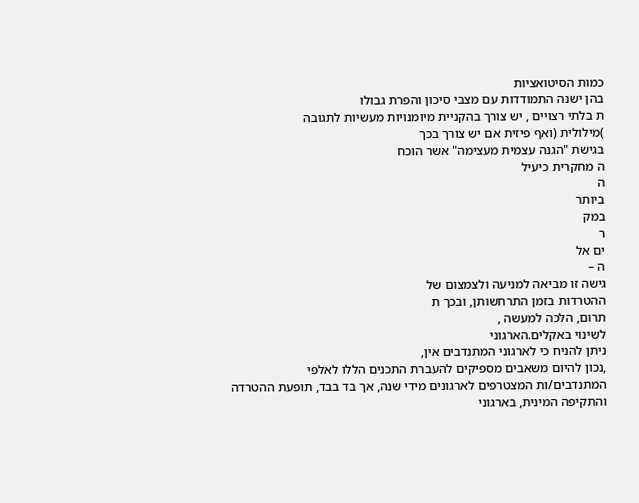כמות הסיטואציות
בהן ישנה התמודדות עם מצבי סיכון והפרת גבולו
ת בלתי רצויים , יש צורך בהקניית מיומנויות מעשיות לתגובה
)מילולית (ואף פיזית אם יש צורך בכך
בגישת "הגנה עצמית מעצימה" אשר הוכח
ה מחקרית כיעיל
ה
ביותר
במק
ר
ים אל
ה –
גישה זו מביאה למניעה ולצמצום של
ההטרדות בזמן התרחשותן, ובכך ת
תרום, הלכה למעשה ,
לשינוי באקלים.הארגוני
ניתן להניח כי לארגוני המתנדבים אין,
,נכון להיום משאבים מספיקים להעברת התכנים הללו לאלפי
המתנדבים/ות המצטרפים לארגונים מידי שנה, אך בד בבד, תופעת ההטרדה והתקיפה המינית, בארגוני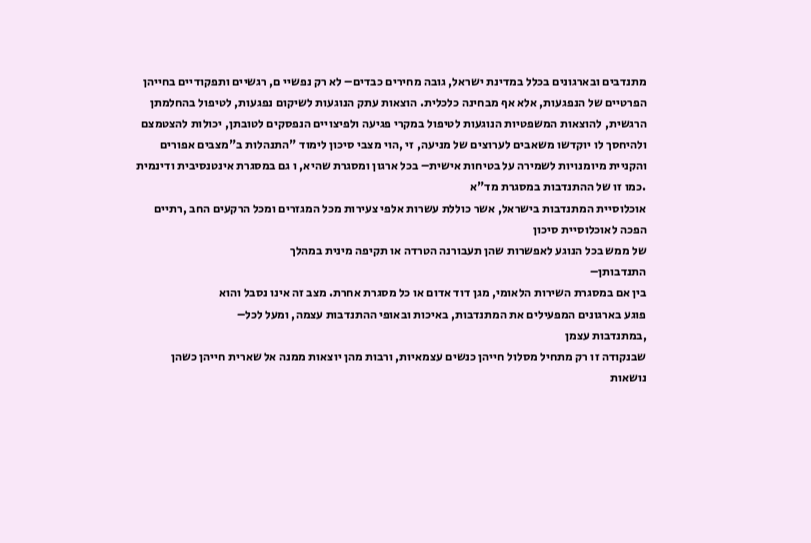מתנדבים ובארגונים בכלל במדינת ישראל, גובה מחירים כבדים– לא רק נפשיי ם, רגשיים ותפקודיים בחייהן
הפרטיים של הנפגעות, אלא אף מבחינה כלכלית. הוצאות עתק הנוגעות לשיקום נפגעות, לטיפול בהחלמתן
הרגשית, להוצאות המשפטיות הנוגעות לטיפול במקרי פגיעה ולפיצויים הנפסקים לטובתן, יכולות להצטמצם
ולהיחסך לו יוקדשו משאבים לערוצים של מניעה, זי ,הוי מצבי סיכון לימוד "התנהלות ב"מצבים אפורים
והקניית מיומנויות לשמירה על בטיחות אישית– בכל ארגון ומסגרת שהיא, ו גם במסגרת אינטנסיבית ודינמית
.כמו זו של ההתנדבות במסגרת מד"א
אוכלוסיית המתנדבות בישראל, אשר כוללת עשרות אלפי צעירות מכל המגזרים ומכל הרקעים החב ,רתיים
הפכה לאוכלוסיית סיכון
של ממש בכל הנוגע לאפשרות שהן תעבורנה הטרדה או תקיפה מינית במהלך
התנדבותן–
בין אם במסגרת השירות הלאומי, מגן דוד אדום או כל מסגרת אחרת. מצב זה אינו נסבל והוא
פוגע בארגונים המפעילים את המתנדבות, באיכות ובאופי ההתנדבות עצמה, ומעל לכל–
,במתנדבות עצמן
שבנקודה זו רק מתחיל מסלול חייהן כנשים עצמאיות, ורבות מהן יוצאות ממנה אל שארית חייהן כשהן
נושאות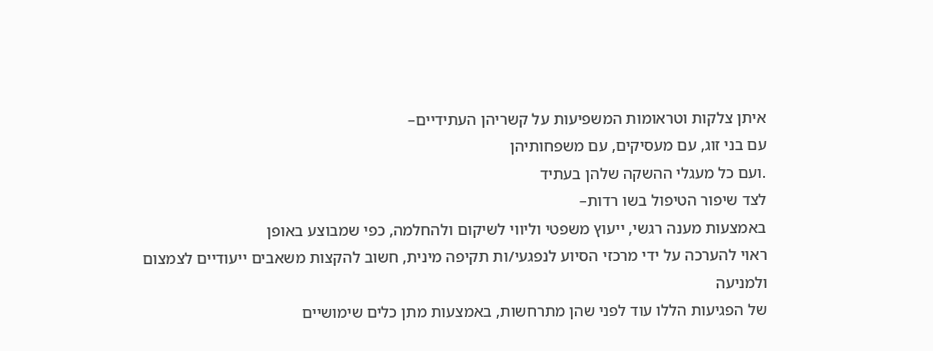איתן צלקות וטראומות המשפיעות על קשריהן העתידיים–
עם בני זוג, עם מעסיקים, עם משפחותיהן
.ועם כל מעגלי ההשקה שלהן בעתיד
לצד שיפור הטיפול בשו רדות–
באמצעות מענה רגשי, ייעוץ משפטי וליווי לשיקום ולהחלמה, כפי שמבוצע באופן
ראוי להערכה על ידי מרכזי הסיוע לנפגעי/ות תקיפה מינית, חשוב להקצות משאבים ייעודיים לצמצום ולמניעה
של הפגיעות הללו עוד לפני שהן מתרחשות, באמצעות מתן כלים שימושיים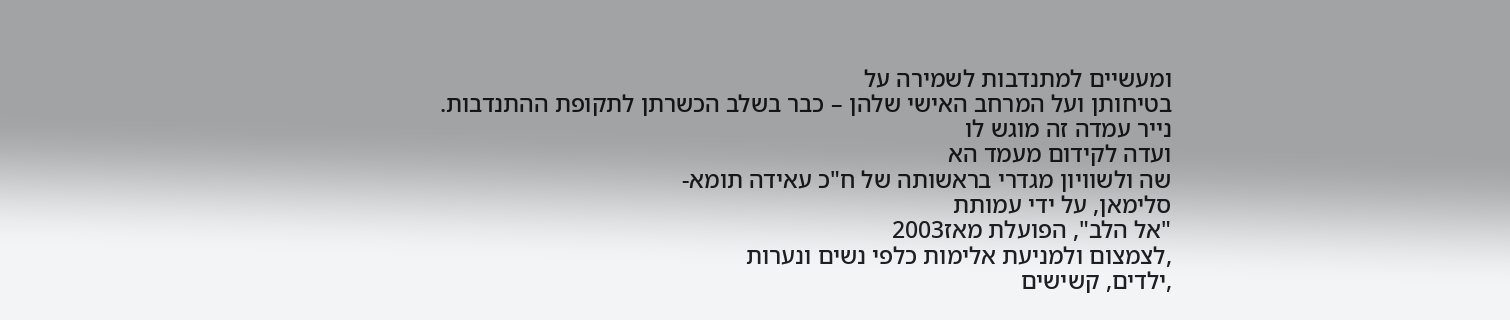ומעשיים למתנדבות לשמירה על
בטיחותן ועל המרחב האישי שלהן – כבר בשלב הכשרתן לתקופת ההתנדבות.
נייר עמדה זה מוגש לו
ועדה לקידום מעמד הא
שה ולשוויון מגדרי בראשותה של ח"כ עאידה תומא-
סלימאן, על ידי עמותת
"אל הלב", הפועלת מאז2003
,לצמצום ולמניעת אלימות כלפי נשים ונערות
,ילדים, קשישים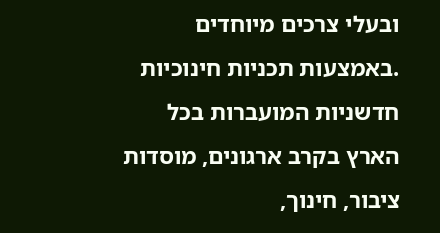ובעלי צרכים מיוחדים
.באמצעות תכניות חינוכיות חדשניות המועברות בכל הארץ בקרב ארגונים, מוסדות ציבור, חינוך,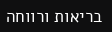בריאות ורווחה